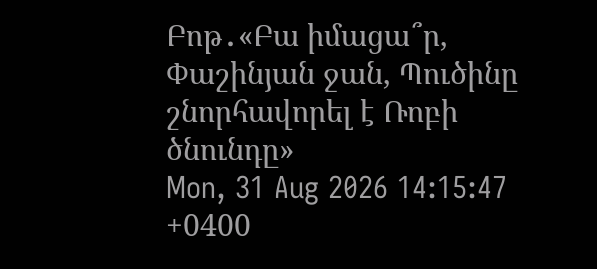Բոթ․«Բա իմացա՞ր, Փաշինյան ջան, Պուծինը շնորհավորել է Ռոբի ծնունդը»
Mon, 31 Aug 2026 14:15:47 +0400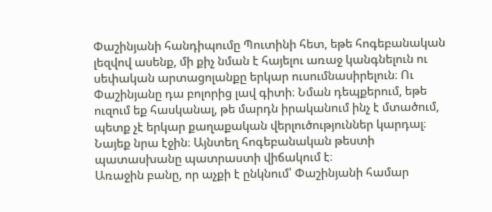Փաշինյանի հանդիպումը Պուտինի հետ, եթե հոգեբանական լեզվով ասենք, մի քիչ նման է հայելու առաջ կանգնելուն ու սեփական արտացոլանքը երկար ուսումնասիրելուն։ Ու Փաշինյանը դա բոլորից լավ գիտի։ Նման դեպքերում, եթե ուզում եք հասկանալ, թե մարդն իրականում ինչ է մտածում, պետք չէ երկար քաղաքական վերլուծություններ կարդալ։ Նայեք նրա էջին։ Այնտեղ հոգեբանական թեստի պատասխանը պատրաստի վիճակում է։
Առաջին բանը, որ աչքի է ընկնում՝ Փաշինյանի համար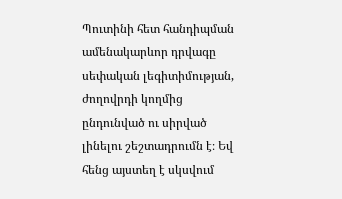Պուտինի հետ հանդիպման ամենակարևոր դրվագը սեփական լեգիտիմության, ժողովրդի կողմից ընդունված ու սիրված լինելու շեշտադրումն է։ Եվ հենց այստեղ է սկսվում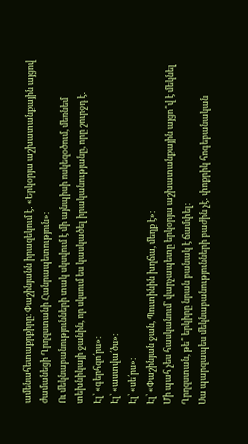ամենահետաքրքիրը։ Փաշինյանն իրազեկում է․ «Երկօրյա աշխատանքային այցով ժամանեցի Ղրղզստանի Հանրապետություն»։
Ու մեկնաբանությունների տակ սկսվում է մի այնպիսի ոսկեզօծում, մեռնեմ տեխնիկայի ջանին, որ սկսում ես կասկածել իրականությանը, որը շուրջդ է․
Էլ՝ «գերհզո՛րս»։
Էլ՝ «աստվա՛ծս»։
Էլ՝ «սե՛րս»։
Էլ՝ «Փաշինյան ջան, Պուտինին խղճա, մեղք է»։
Մի պահ չես հասկանում՝ վարչապետը երկօրյա աշխատանքային այցո՞վ է մեկնել Ղրղզստան, թե՞ երկիրը նրան բանակ է ճամփել։
Սա պարզապես մեկնաբանությունների բաժին չէ․ փոքրիկ հոգեբանական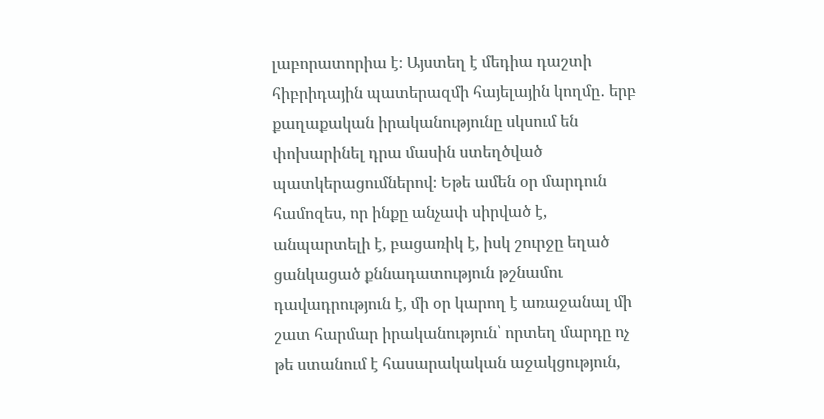լաբորատորիա է։ Այստեղ է մեդիա դաշտի հիբրիդային պատերազմի հայելային կողմը․ երբ քաղաքական իրականությունը սկսում են փոխարինել դրա մասին ստեղծված պատկերացումներով։ Եթե ամեն օր մարդուն համոզես, որ ինքը անչափ սիրված է, անպարտելի է, բացառիկ է, իսկ շուրջը եղած ցանկացած քննադատություն թշնամու դավադրություն է, մի օր կարող է առաջանալ մի շատ հարմար իրականություն՝ որտեղ մարդը ոչ թե ստանում է հասարակական աջակցություն,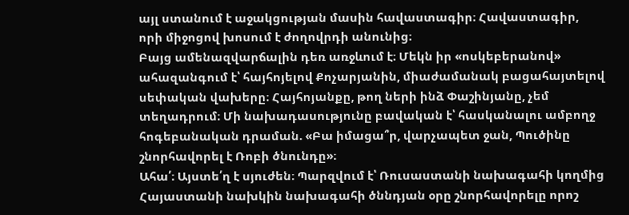այլ ստանում է աջակցության մասին հավաստագիր։ Հավաստագիր, որի միջոցով խոսում է ժողովրդի անունից։
Բայց ամենազվարճալին դեռ առջևում է։ Մեկն իր «ոսկեբերանով» ահազանգում է՝ հայհոյելով Քոչարյանին, միաժամանակ բացահայտելով սեփական վախերը։ Հայհոյանքը, թող ների ինձ Փաշինյանը, չեմ տեղադրում։ Մի նախադասությունը բավական է՝ հասկանալու ամբողջ հոգեբանական դրաման. «Բա իմացա՞ր, վարչապետ ջան, Պուծինը շնորհավորել է Ռոբի ծնունդը»։
Ահա՛։ Այստե՛ղ է սյուժեն։ Պարզվում է՝ Ռուսաստանի նախագահի կողմից Հայաստանի նախկին նախագահի ծննդյան օրը շնորհավորելը որոշ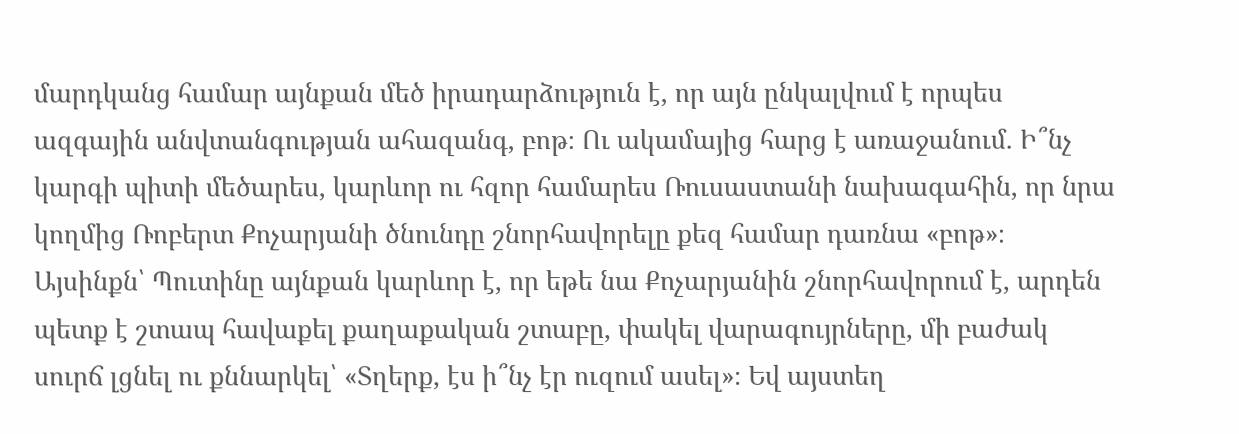մարդկանց համար այնքան մեծ իրադարձություն է, որ այն ընկալվում է որպես ազգային անվտանգության ահազանգ, բոթ։ Ու ակամայից հարց է առաջանում. Ի՞նչ կարգի պիտի մեծարես, կարևոր ու հզոր համարես Ռուսաստանի նախագահին, որ նրա կողմից Ռոբերտ Քոչարյանի ծնունդը շնորհավորելը քեզ համար դառնա «բոթ»։
Այսինքն՝ Պուտինը այնքան կարևոր է, որ եթե նա Քոչարյանին շնորհավորում է, արդեն պետք է շտապ հավաքել քաղաքական շտաբը, փակել վարագույրները, մի բաժակ սուրճ լցնել ու քննարկել՝ «Տղերք, էս ի՞նչ էր ուզում ասել»։ Եվ այստեղ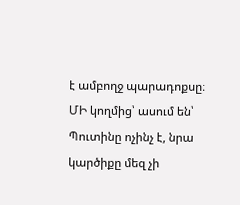է ամբողջ պարադոքսը։ ՄԻ կողմից՝ ասում են՝ Պուտինը ոչինչ է, նրա կարծիքը մեզ չի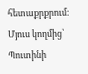հետաքրքրում։ Մյուս կողմից՝ Պուտինի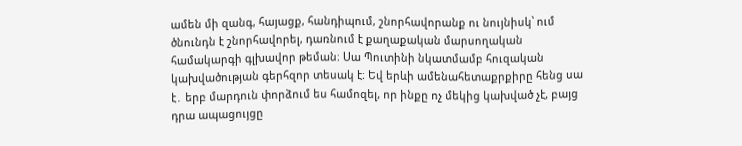ամեն մի զանգ, հայացք, հանդիպում, շնորհավորանք ու նույնիսկ՝ ում ծնունդն է շնորհավորել, դառնում է քաղաքական մարսողական համակարգի գլխավոր թեման։ Սա Պուտինի նկատմամբ հուզական կախվածության գերհզոր տեսակ է։ Եվ երևի ամենահետաքրքիրը հենց սա է․ երբ մարդուն փորձում ես համոզել, որ ինքը ոչ մեկից կախված չէ, բայց դրա ապացույցը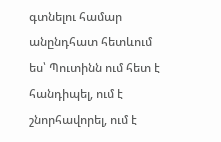գտնելու համար անընդհատ հետևում ես՝ Պուտինն ում հետ է հանդիպել, ում է շնորհավորել, ում է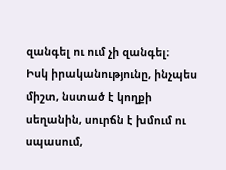զանգել ու ում չի զանգել։
Իսկ իրականությունը, ինչպես միշտ, նստած է կողքի սեղանին, սուրճն է խմում ու սպասում,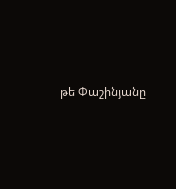թե Փաշինյանը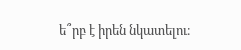ե՞րբ է իրեն նկատելու։